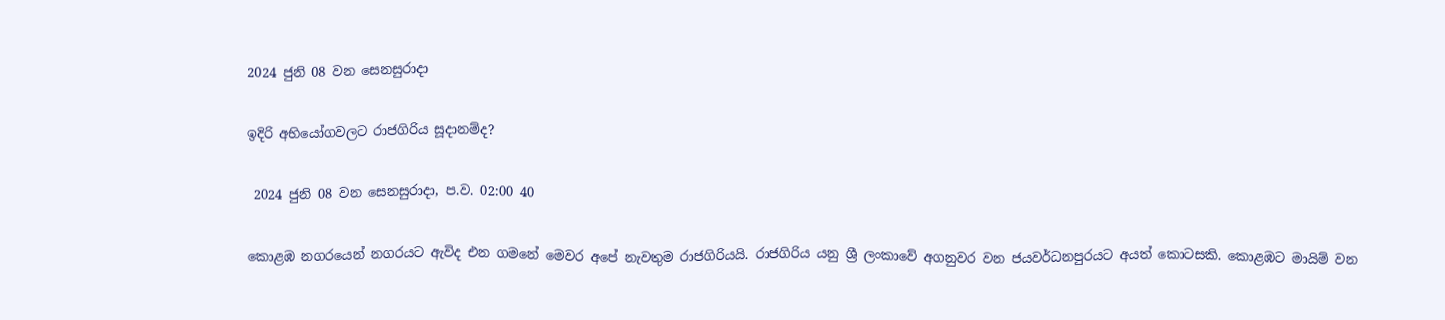2024 ජුනි 08 වන සෙනසුරාදා

ඉදිරි අභියෝගවලට රාජගිරිය සූදානම්ද?

 2024 ජුනි 08 වන සෙනසුරාදා, ප.ව. 02:00 40

කොළඹ නගරයෙන් නගරයට ඇවිද එන ගමනේ මෙවර අපේ නැවතුම රාජගිරියයි. රාජගිරිය යනු ශ්‍රී ලංකාවේ අගනුවර වන ජයවර්ධනපුරයට අයත් කොටසකි. කොළඹට මායිම් වන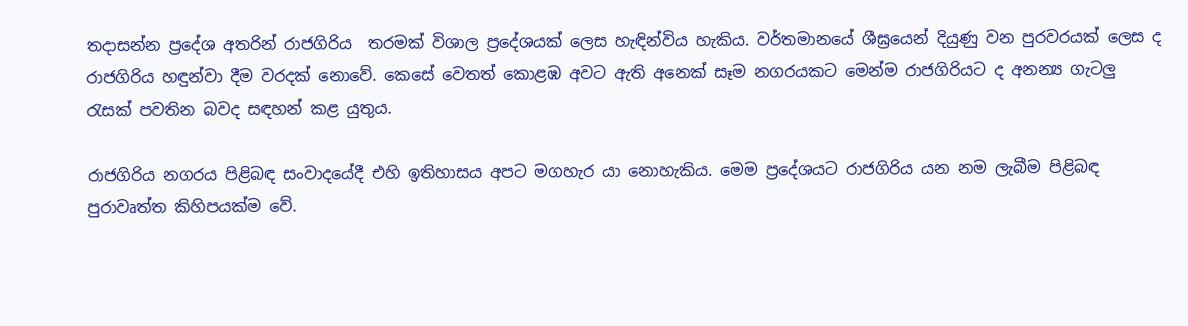තදාසන්න ප්‍රදේශ අතරින් රාජගිරිය  තරමක් විශාල ප්‍රදේශයක් ලෙස හැඳින්විය හැකිය. වර්තමානයේ ශීඝ්‍රයෙන් දියුණු වන පුරවරයක් ලෙස ද රාජගිරිය හඳුන්වා දීම වරදක් නොවේ. කෙසේ වෙතත් කොළඹ අවට ඇති අනෙක් සෑම නගරයකට මෙන්ම රාජගිරියට ද අනන්‍ය ගැටලු රැසක් පවතින බවද සඳහන් කළ යුතුය.

රාජගිරිය නගරය පිළිබඳ සංවාදයේදී එහි ඉතිහාසය අපට මගහැර යා නොහැකිය. මෙම ප්‍රදේශයට රාජගිරිය යන නම ලැබීම පිළිබඳ පුරාවෘත්ත කිහිපයක්ම වේ.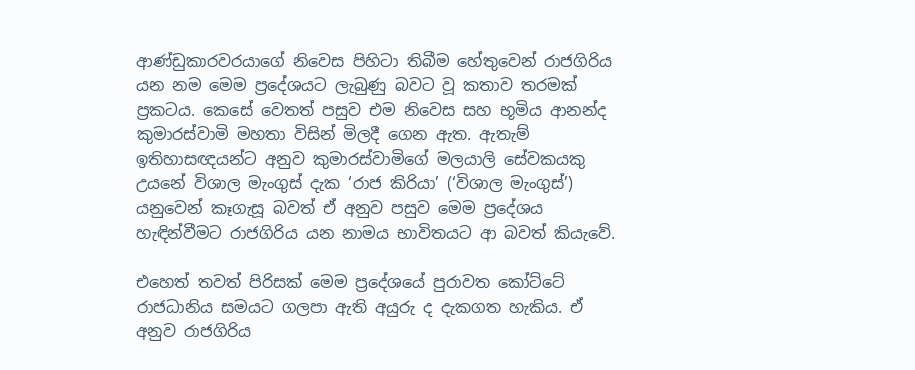ආණ්ඩුකාරවරයාගේ නිවෙස පිහිටා තිබීම හේතුවෙන් රාජගිරිය යන නම මෙම ප්‍රදේශයට ලැබුණු බවට වූ කතාව තරමක් ප්‍රකටය. කෙසේ වෙතත් පසුව එම නිවෙස සහ භූමිය ආනන්ද කුමාරස්වාමි මහතා විසින් මිලදී ගෙන ඇත. ඇතැම් ඉතිහාසඥයන්ට අනුව කුමාරස්වාමිගේ මලයාලි සේවකයකු උයනේ විශාල මැංගුස් දැක ‘රාජ කිරියා’ (‘විශාල මැංගුස්’) යනුවෙන් කෑගැසූ බවත් ඒ අනුව පසුව මෙම ප්‍රදේශය හැඳින්වීමට රාජගිරිය යන නාමය භාවිතයට ආ බවත් කියැවේ.

එහෙත් තවත් පිරිසක් මෙම ප්‍රදේශයේ පුරාවත කෝට්ටේ රාජධානිය සමයට ගලපා ඇති අයුරු ද දැකගත හැකිය. ඒ අනුව රාජගිරිය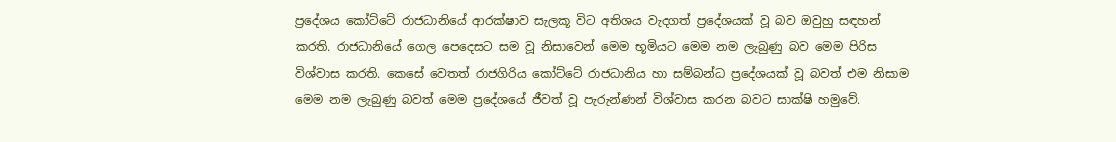ප්‍රදේශය කෝට්ටේ රාජධානියේ ආරක්ෂාව සැලකූ විට අතිශය වැදගත් ප්‍රදේශයක් වූ බව ඔවුහු සඳහන් කරති. රාජධානියේ ගෙල පෙදෙසට සම වූ නිසාවෙන් මෙම භූමියට මෙම නම ලැබුණු බව මෙම පිරිස විශ්වාස කරති. කෙසේ වෙතත් රාජගිරිය කෝට්ටේ රාජධානිය හා සම්බන්ධ ප්‍රදේශයක් වූ බවත් එම නිසාම මෙම නම ලැබුණු බවත් මෙම ප්‍රදේශයේ ජීවත් වූ පැරුන්ණන් විශ්වාස කරන බවට සාක්ෂි හමුවේ.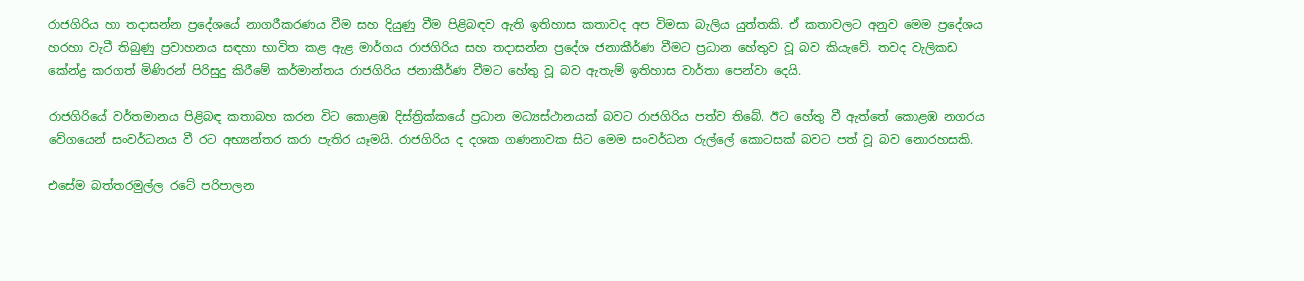රාජගිරිය හා තදාසන්න ප්‍රදේශයේ නාගරීකරණය වීම සහ දියුණු වීම පිළිබඳව ඇති ඉතිහාස කතාවද අප විමසා බැලිය යුත්තකි. ඒ කතාවලට අනුව මෙම ප්‍රදේශය හරහා වැටී තිබුණු ප්‍රවාහනය සඳහා භාවිත කළ ඇළ මාර්ගය රාජගිරිය සහ තදාසන්න ප්‍රදේශ ජනාකීර්ණ වීමට ප්‍රධාන හේතුව වූ බව කියැවේ. තවද වැලිකඩ කේන්ද්‍ර කරගත් මිණිරන් පිරිසුදු කිරීමේ කර්මාන්තය රාජගිරිය ජනාකීර්ණ වීමට හේතු වූ බව ඇතැම් ඉතිහාස වාර්තා පෙන්වා දෙයි.

රාජගිරියේ වර්තමානය පිළිබඳ කතාබහ කරන විට කොළඹ දිස්ත්‍රික්කයේ ප්‍රධාන මධ්‍යස්ථානයක් බවට රාජගිරිය පත්ව තිබේ. ඊට හේතු වී ඇත්තේ කොළඹ නගරය වේගයෙන් සංවර්ධනය වී රට අභ්‍යන්තර කරා පැතිර යෑමයි. රාජගිරිය ද දශක ගණනාවක සිට මෙම සංවර්ධන රුල්ලේ කොටසක් බවට පත් වූ බව නොරහසකි.

එසේම බත්තරමුල්ල රටේ පරිපාලන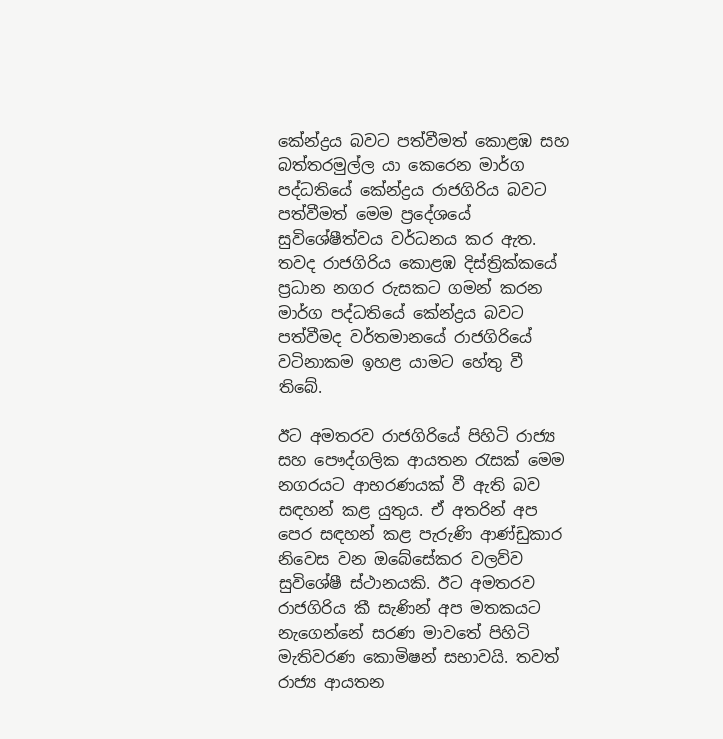කේන්ද්‍රය බවට පත්වීමත් කොළඹ සහ බත්තරමුල්ල යා කෙරෙන මාර්ග පද්ධතියේ කේන්ද්‍රය රාජගිරිය බවට පත්වීමත් මෙම ප්‍රදේශයේ සුවිශේෂීත්වය වර්ධනය කර ඇත. තවද රාජගිරිය කොළඹ දිස්ත්‍රික්කයේ ප්‍රධාන නගර රුසකට ගමන් කරන මාර්ග පද්ධතියේ කේන්ද්‍රය බවට පත්වීමද වර්තමානයේ රාජගිරියේ වටිනාකම ඉහළ යාමට හේතු වී තිබේ.

ඊට අමතරව රාජගිරියේ පිහිටි රාජ්‍ය සහ පෞද්ගලික ආයතන රැසක් මෙම නගරයට ආභරණයක් වී ඇති බව සඳහන් කළ යුතුය. ඒ අතරින් අප පෙර සඳහන් කළ පැරුණි ආණ්ඩුකාර නිවෙස වන ඔබේසේකර වලව්ව සුවිශේෂී ස්ථානයකි. ඊට අමතරව රාජගිරිය කී සැණින් අප මතකයට නැගෙන්නේ සරණ මාවතේ පිහිටි මැතිවරණ කොමිෂන් සභාවයි. තවත් රාජ්‍ය ආයතන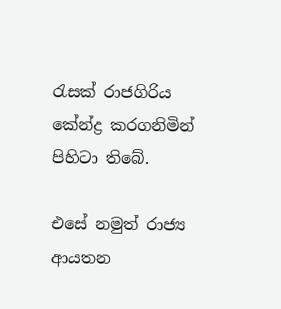රැසක් රාජගිරිය කේන්ද්‍ර කරගනිමින් පිහිටා තිබේ.

එසේ නමුත් රාජ්‍ය ආයතන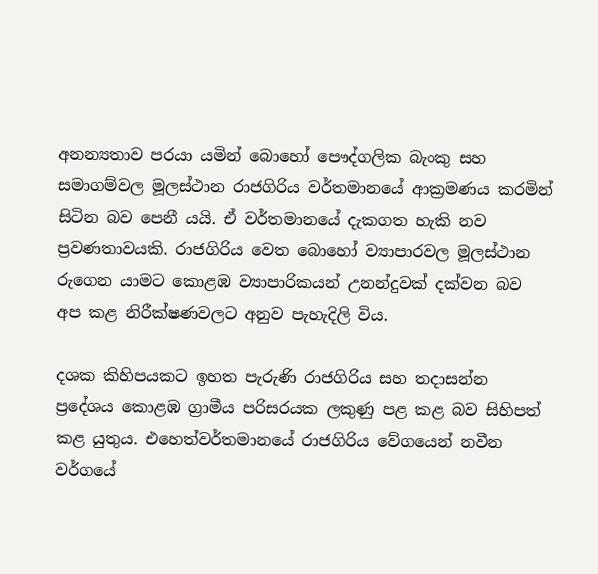අනන්‍යතාව පරයා යමින් බොහෝ පෞද්ගලික බැංකු සහ සමාගම්වල මූලස්ථාන රාජගිරිය වර්තමානයේ ආක්‍රමණය කරමින් සිටින බව පෙනී යයි. ඒ වර්තමානයේ දැකගත හැකි නව ප්‍රවණතාවයකි. රාජගිරිය වෙත බොහෝ ව්‍යාපාරවල මූලස්ථාන රුගෙන යාමට කොළඹ ව්‍යාපාරිකයන් උනන්දුවක් දක්වන බව අප කළ නිරීක්ෂණවලට අනුව පැහැදිලි විය.

දශක කිහිපයකට ඉහත පැරුණි රාජගිරිය සහ තදාසන්න ප්‍රදේශය කොළඹ ග්‍රාමීය පරිසරයක ලකුණු පළ කළ බව සිහිපත් කළ යුතුය. එහෙත්වර්තමානයේ රාජගිරිය වේගයෙන් නවීන වර්ගයේ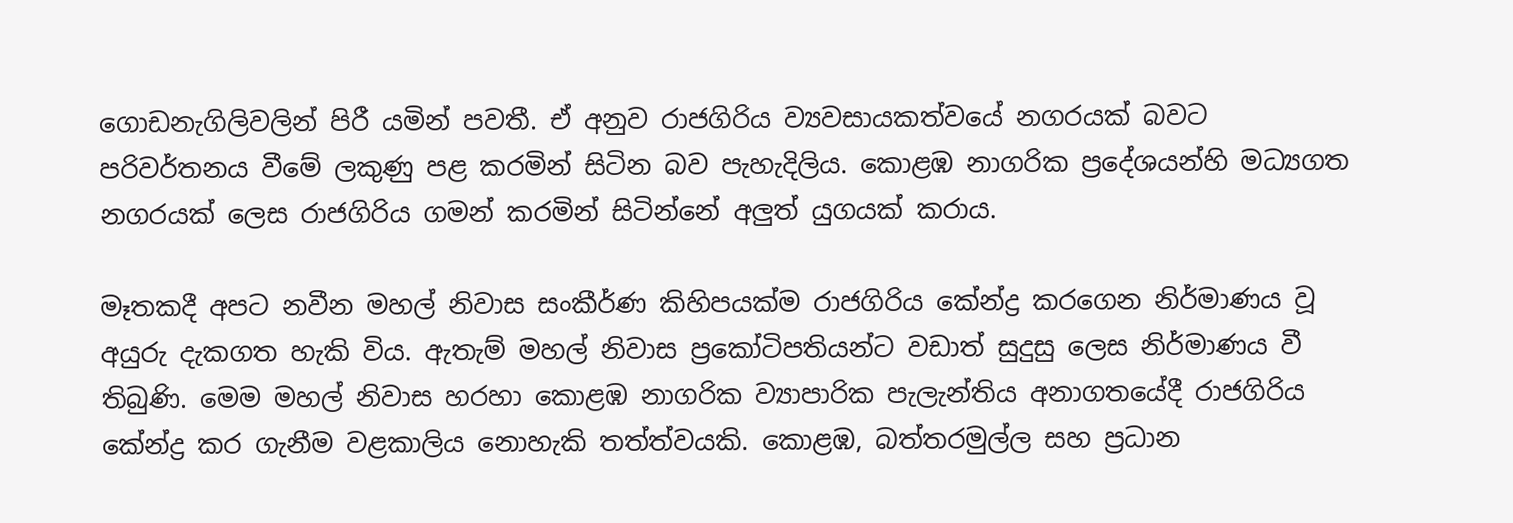ගොඩනැගිලිවලින් පිරී යමින් පවතී. ඒ අනුව රාජගිරිය ව්‍යවසායකත්වයේ නගරයක් බවට පරිවර්තනය වීමේ ලකුණු පළ කරමින් සිටින බව පැහැදිලිය. කොළඹ නාගරික ප්‍රදේශයන්හි මධ්‍යගත නගරයක් ලෙස රාජගිරිය ගමන් කරමින් සිටින්නේ අලුත් යුගයක් කරාය.

මෑතකදී අපට නවීන මහල් නිවාස සංකීර්ණ කිහිපයක්ම රාජගිරිය කේන්ද්‍ර කරගෙන නිර්මාණය වූ අයුරු දැකගත හැකි විය. ඇතැම් මහල් නිවාස ප්‍රකෝටිපතියන්ට වඩාත් සුදුසු ලෙස නිර්මාණය වී තිබුණි. මෙම මහල් නිවාස හරහා කොළඹ නාගරික ව්‍යාපාරික පැලැන්තිය අනාගතයේදී රාජගිරිය කේන්ද්‍ර කර ගැනීම වළකාලිය නොහැකි තත්ත්වයකි. කොළඹ, බත්තරමුල්ල සහ ප්‍රධාන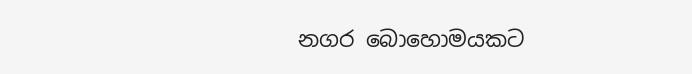නගර බොහොමයකට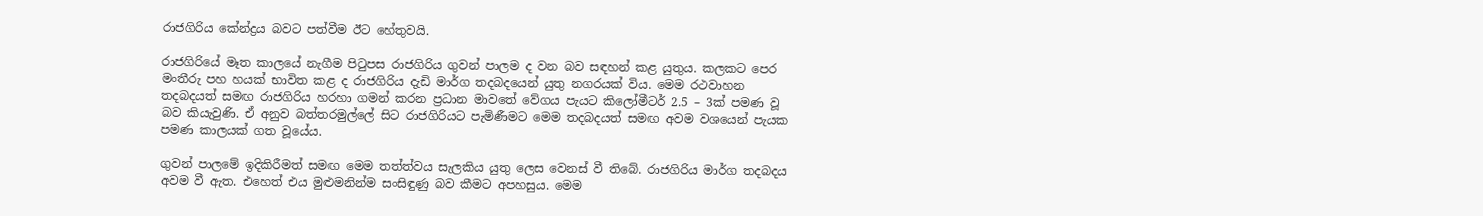රාජගිරිය කේන්ද්‍රය බවට පත්වීම ඊට හේතුවයි.

රාජගිරියේ මෑත කාලයේ නැගීම පිටුපස රාජගිරිය ගුවන් පාලම ද වන බව සඳහන් කළ යුතුය. කලකට පෙර මංතීරු පහ හයක් භාවිත කළ ද රාජගිරිය දැඩි මාර්ග තදබදයෙන් යුතු නගරයක් විය. මෙම රථවාහන තදබදයත් සමඟ රාජගිරිය හරහා ගමන් කරන ප්‍රධාන මාවතේ වේගය පැයට කිලෝමීටර් 2.5 – 3ක් පමණ වූ බව කියැවුණි. ඒ අනුව බත්තරමුල්ලේ සිට රාජගිරියට පැමිණීමට මෙම තදබදයත් සමඟ අවම වශයෙන් පැයක පමණ කාලයක් ගත වූයේය.

ගුවන් පාලමේ ඉදිකිරීමත් සමඟ මෙම තත්ත්වය සැලකිය යුතු ලෙස වෙනස් වී තිබේ. රාජගිරිය මාර්ග තදබදය අවම වී ඇත. එහෙත් එය මුළුමනින්ම සංසිඳුණු බව කීමට අපහසුය. මෙම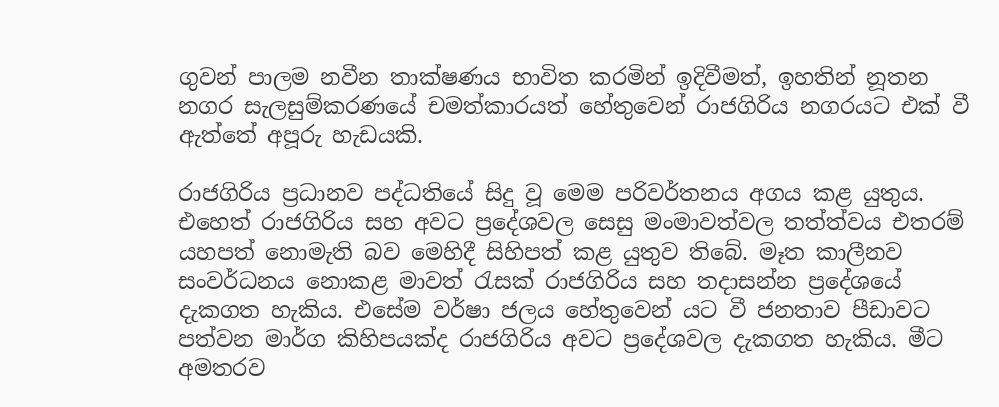ගුවන් පාලම නවීන තාක්ෂණය භාවිත කරමින් ඉදිවීමත්, ඉහතින් නූතන නගර සැලසුම්කරණයේ චමත්කාරයත් හේතුවෙන් රාජගිරිය නගරයට එක් වී ඇත්තේ අපූරු හැඩයකි.

රාජගිරිය ප්‍රධානව පද්ධතියේ සිදු වූ මෙම පරිවර්තනය අගය කළ යුතුය. එහෙත් රාජගිරිය සහ අවට ප්‍රදේශවල සෙසු මංමාවත්වල තත්ත්වය එතරම් යහපත් නොමැති බව මෙහිදී සිහිපත් කළ යුතුව තිබේ. මෑත කාලීනව සංවර්ධනය නොකළ මාවත් රැසක් රාජගිරිය සහ තදාසන්න ප්‍රදේශයේ දැකගත හැකිය. එසේම වර්ෂා ජලය හේතුවෙන් යට වී ජනතාව පීඩාවට පත්වන මාර්ග කිහිපයක්ද රාජගිරිය අවට ප්‍රදේශවල දැකගත හැකිය. මීට අමතරව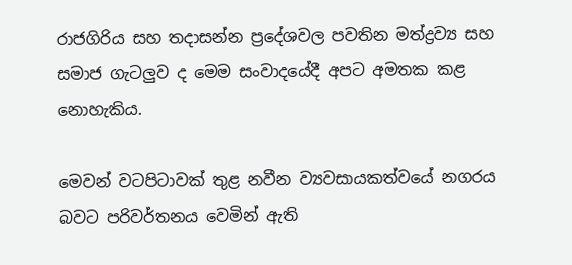රාජගිරිය සහ තදාසන්න ප්‍රදේශවල පවතින මත්ද්‍රව්‍ය සහ සමාජ ගැටලුව ද මෙම සංවාදයේදී අපට අමතක කළ නොහැකිය.

මෙවන් වටපිටාවක් තුළ නවීන ව්‍යවසායකත්වයේ නගරය බවට පරිවර්තනය වෙමින් ඇති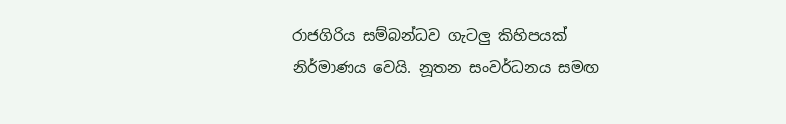රාජගිරිය සම්බන්ධව ගැටලු කිහිපයක් නිර්මාණය වෙයි. නූතන සංවර්ධනය සමඟ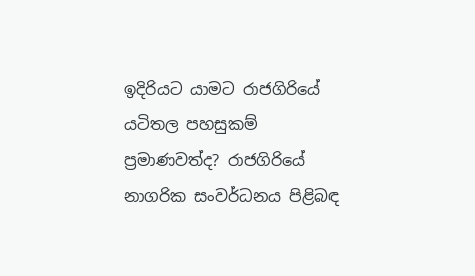ඉදිරියට යාමට රාජගිරියේ යටිතල පහසුකම් ප්‍රමාණවත්ද? රාජගිරියේ නාගරික සංවර්ධනය පිළිබඳ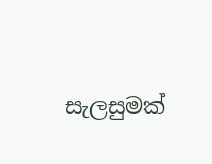සැලසුමක්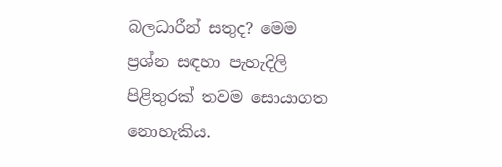බලධාරීන් සතුද? මෙම ප්‍රශ්න සඳහා පැහැදිලි පිළිතුරක් තවම සොයාගත නොහැකිය.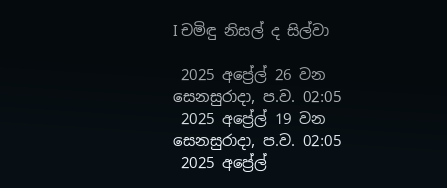I චමිඳු නිසල් ද සිල්වා

 2025 අප්‍රේල් 26 වන සෙනසුරාදා, ප.ව. 02:05
 2025 අප්‍රේල් 19 වන සෙනසුරාදා, ප.ව. 02:05
 2025 අප්‍රේල්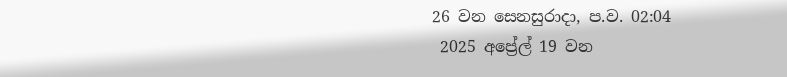26 වන සෙනසුරාදා, ප.ව. 02:04
 2025 අප්‍රේල් 19 වන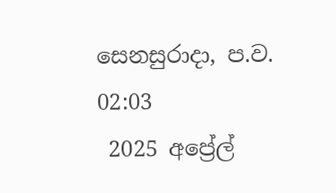සෙනසුරාදා, ප.ව. 02:03
 2025 අප්‍රේල්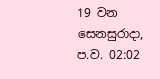19 වන සෙනසුරාදා, ප.ව. 02:02